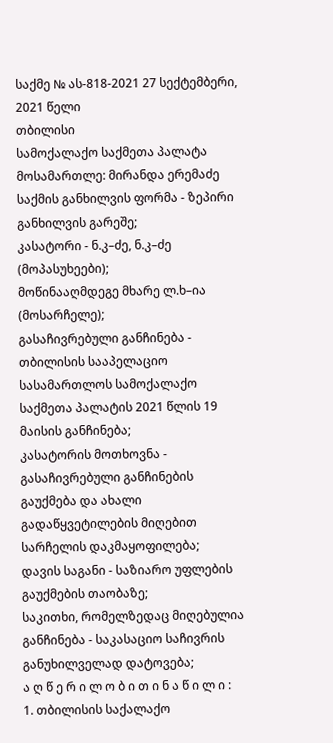საქმე № ას-818-2021 27 სექტემბერი, 2021 წელი
თბილისი
სამოქალაქო საქმეთა პალატა
მოსამართლე: მირანდა ერემაძე
საქმის განხილვის ფორმა - ზეპირი განხილვის გარეშე;
კასატორი - ნ.კ–ძე, ნ.კ–ძე (მოპასუხეები);
მოწინააღმდეგე მხარე ლ.ხ–ია (მოსარჩელე);
გასაჩივრებული განჩინება - თბილისის სააპელაციო სასამართლოს სამოქალაქო საქმეთა პალატის 2021 წლის 19 მაისის განჩინება;
კასატორის მოთხოვნა - გასაჩივრებული განჩინების გაუქმება და ახალი გადაწყვეტილების მიღებით სარჩელის დაკმაყოფილება;
დავის საგანი - საზიარო უფლების გაუქმების თაობაზე;
საკითხი, რომელზედაც მიღებულია განჩინება - საკასაციო საჩივრის განუხილველად დატოვება;
ა ღ წ ე რ ი ლ ო ბ ი თ ი ნ ა წ ი ლ ი :
1. თბილისის საქალაქო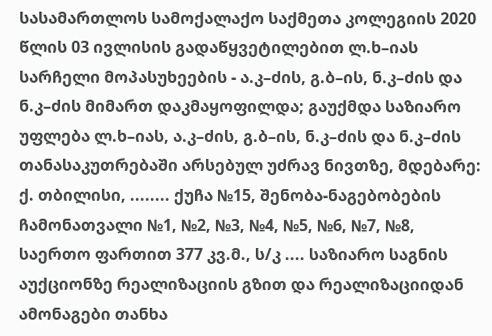სასამართლოს სამოქალაქო საქმეთა კოლეგიის 2020 წლის 03 ივლისის გადაწყვეტილებით ლ.ხ–იას სარჩელი მოპასუხეების - ა.კ–ძის, გ.ბ–ის, ნ.კ–ძის და ნ.კ–ძის მიმართ დაკმაყოფილდა; გაუქმდა საზიარო უფლება ლ.ხ–იას, ა.კ–ძის, გ.ბ–ის, ნ.კ–ძის და ნ.კ–ძის თანასაკუთრებაში არსებულ უძრავ ნივთზე, მდებარე: ქ. თბილისი, ........ ქუჩა №15, შენობა-ნაგებობების ჩამონათვალი №1, №2, №3, №4, №5, №6, №7, №8, საერთო ფართით 377 კვ.მ., ს/კ .... საზიარო საგნის აუქციონზე რეალიზაციის გზით და რეალიზაციიდან ამონაგები თანხა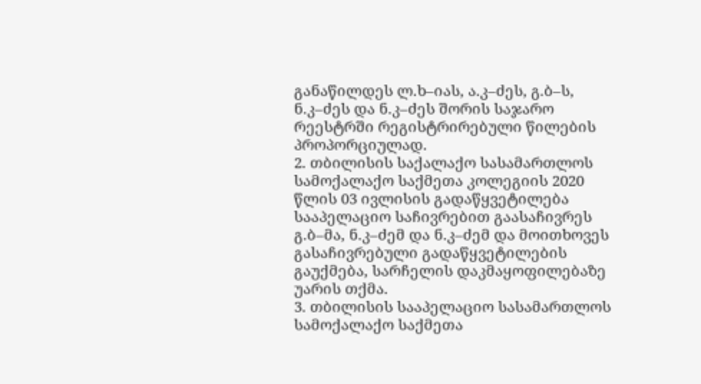განაწილდეს ლ.ხ–იას, ა.კ–ძეს, გ.ბ–ს, ნ.კ–ძეს და ნ.კ–ძეს შორის საჯარო რეესტრში რეგისტრირებული წილების პროპორციულად.
2. თბილისის საქალაქო სასამართლოს სამოქალაქო საქმეთა კოლეგიის 2020 წლის 03 ივლისის გადაწყვეტილება სააპელაციო საჩივრებით გაასაჩივრეს გ.ბ–მა, ნ.კ–ძემ და ნ.კ–ძემ და მოითხოვეს გასაჩივრებული გადაწყვეტილების გაუქმება, სარჩელის დაკმაყოფილებაზე უარის თქმა.
3. თბილისის სააპელაციო სასამართლოს სამოქალაქო საქმეთა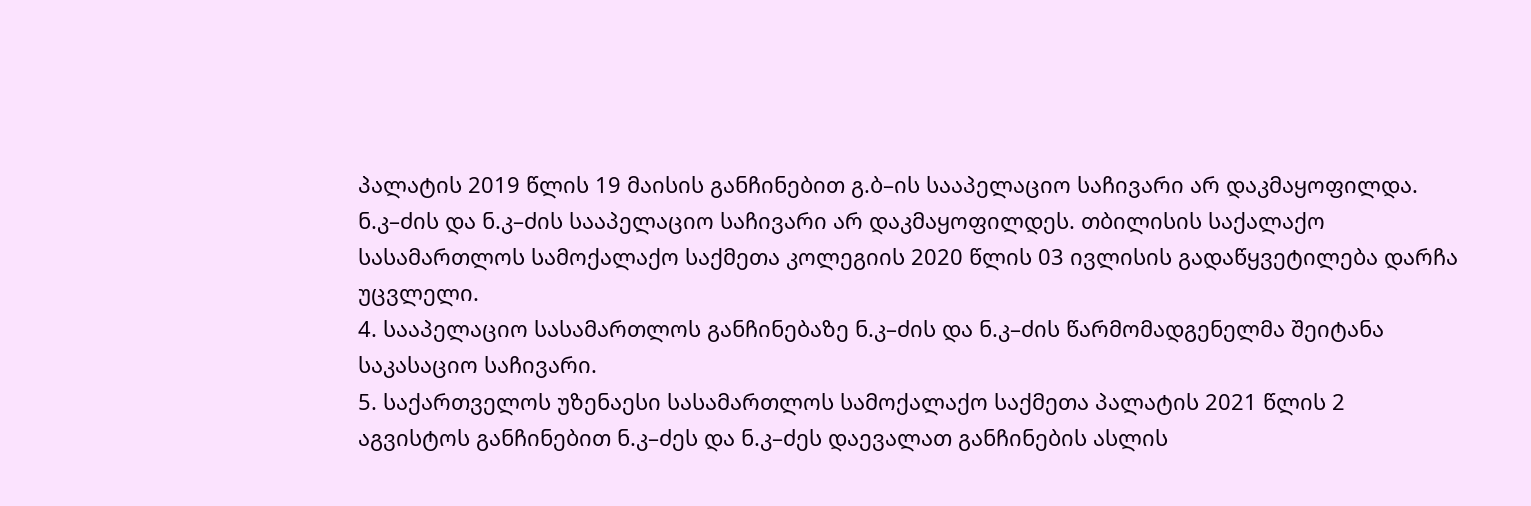პალატის 2019 წლის 19 მაისის განჩინებით გ.ბ–ის სააპელაციო საჩივარი არ დაკმაყოფილდა. ნ.კ–ძის და ნ.კ–ძის სააპელაციო საჩივარი არ დაკმაყოფილდეს. თბილისის საქალაქო სასამართლოს სამოქალაქო საქმეთა კოლეგიის 2020 წლის 03 ივლისის გადაწყვეტილება დარჩა უცვლელი.
4. სააპელაციო სასამართლოს განჩინებაზე ნ.კ–ძის და ნ.კ–ძის წარმომადგენელმა შეიტანა საკასაციო საჩივარი.
5. საქართველოს უზენაესი სასამართლოს სამოქალაქო საქმეთა პალატის 2021 წლის 2 აგვისტოს განჩინებით ნ.კ–ძეს და ნ.კ–ძეს დაევალათ განჩინების ასლის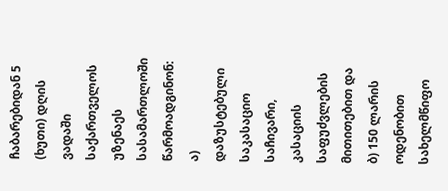ჩაბარებიდან 5 (ხუთი) დღის ვადაში საქართველოს უზენაეს სასამართლოში წარმოადგინონ: ა) დაზუსტებული საკასაციო საჩივარი, კასაციის საფუძვლების მითითებით და ბ) 150 ლარის ოდენობით სახელმწიფო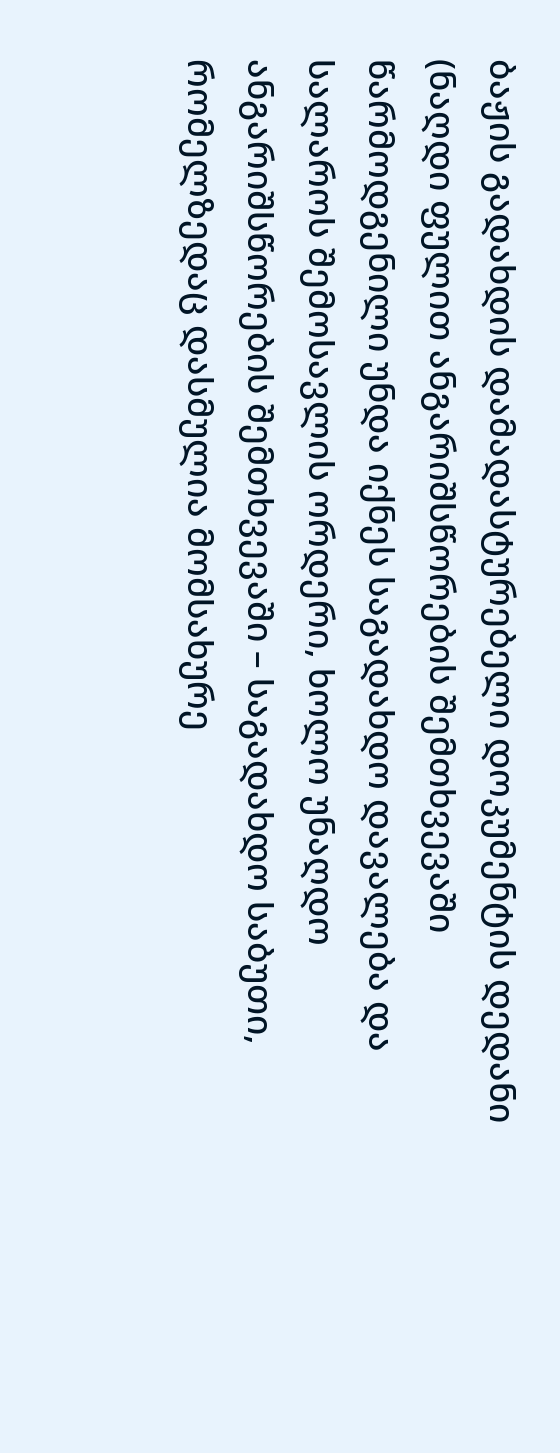ბაჟის გადახდის დამადასტურებელი დოკუმენტის დედანი (ნაღდი ფულით ანგარიშსწორების შემთხვევაში წარმოდგენილი უნდა იქნეს საგადახდო დავალება და სალაროს შემოსავლის ორდერი, ხოლო უნაღდო ანგარიშსწორების შემთხვევაში – საგადახდო საბუთი, რომელზედაც დასმულია მომსახურე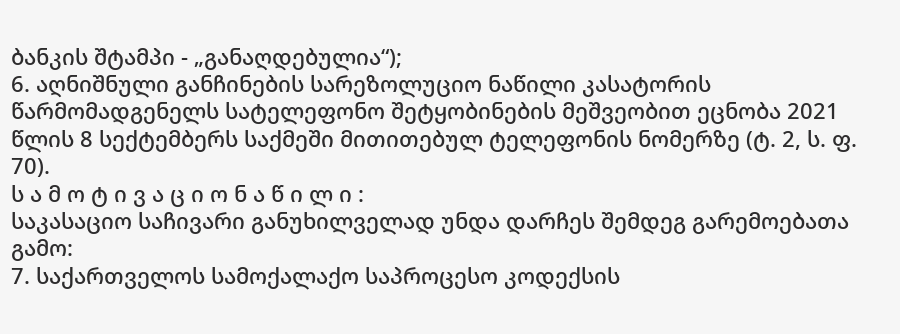ბანკის შტამპი - „განაღდებულია“);
6. აღნიშნული განჩინების სარეზოლუციო ნაწილი კასატორის წარმომადგენელს სატელეფონო შეტყობინების მეშვეობით ეცნობა 2021 წლის 8 სექტემბერს საქმეში მითითებულ ტელეფონის ნომერზე (ტ. 2, ს. ფ. 70).
ს ა მ ო ტ ი ვ ა ც ი ო ნ ა წ ი ლ ი :
საკასაციო საჩივარი განუხილველად უნდა დარჩეს შემდეგ გარემოებათა გამო:
7. საქართველოს სამოქალაქო საპროცესო კოდექსის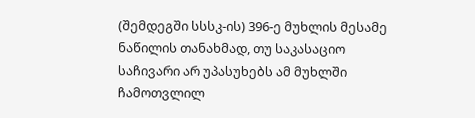(შემდეგში სსსკ-ის) 396-ე მუხლის მესამე ნაწილის თანახმად, თუ საკასაციო საჩივარი არ უპასუხებს ამ მუხლში ჩამოთვლილ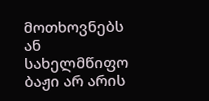მოთხოვნებს ან სახელმწიფო ბაჟი არ არის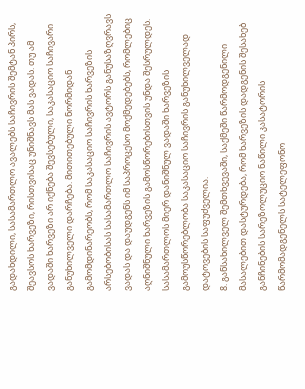გადახდილი, სასამართლო ავალებს საჩივრის შემტან პირს, შეავსოს ხარვეზი, რისთვისაც უნიშნავს მას ვადას. თუ ამ ვადაში ხარვეზი არ იქნება შევსებული, საკასაციო საჩივარი განუხილველი დარჩება. მითითებული ნორმიდან გამომდინარეობს, რომ საკასაციო საჩივრის ხარვეზის არსებობისას სასამართლო საჩივრის ავტორს განუსაზღვრავს ვადას და დაუდგენს იმ საპროცესო მოქმედებებს, რომლებიც აღნიშნული ხარვეზის გამოსწორებისთვის უნდა შესრულდეს. სასამართლოს მიერ დანიშნულ ვადაში ხარვეზის გამოუსწორებლობა საკასაციო საჩივრის განუხილველად დატოვების საფუძველია.
8. განსახილველ შემთხვევაში, საქმეში წარმოდგენილი მასალებით დასტურდება, რომ ხარვეზის დადგენის შესახებ განჩინების სარეზოლუციო ნაწილი კასატორის წარმომადგენელს სატელეფონო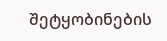შეტყობინების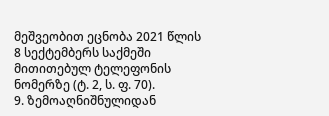მეშვეობით ეცნობა 2021 წლის 8 სექტემბერს საქმეში მითითებულ ტელეფონის ნომერზე (ტ. 2, ს. ფ. 70).
9. ზემოაღნიშნულიდან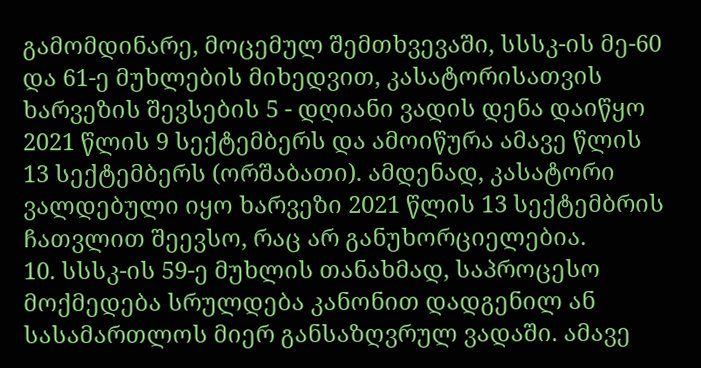გამომდინარე, მოცემულ შემთხვევაში, სსსკ-ის მე-60 და 61-ე მუხლების მიხედვით, კასატორისათვის ხარვეზის შევსების 5 - დღიანი ვადის დენა დაიწყო 2021 წლის 9 სექტემბერს და ამოიწურა ამავე წლის 13 სექტემბერს (ორშაბათი). ამდენად, კასატორი ვალდებული იყო ხარვეზი 2021 წლის 13 სექტემბრის ჩათვლით შეევსო, რაც არ განუხორციელებია.
10. სსსკ-ის 59-ე მუხლის თანახმად, საპროცესო მოქმედება სრულდება კანონით დადგენილ ან სასამართლოს მიერ განსაზღვრულ ვადაში. ამავე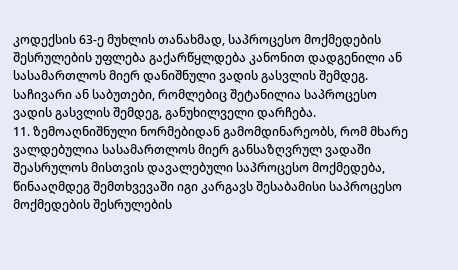კოდექსის 63-ე მუხლის თანახმად, საპროცესო მოქმედების შესრულების უფლება გაქარწყლდება კანონით დადგენილი ან სასამართლოს მიერ დანიშნული ვადის გასვლის შემდეგ. საჩივარი ან საბუთები, რომლებიც შეტანილია საპროცესო ვადის გასვლის შემდეგ, განუხილველი დარჩება.
11. ზემოაღნიშნული ნორმებიდან გამომდინარეობს, რომ მხარე ვალდებულია სასამართლოს მიერ განსაზღვრულ ვადაში შეასრულოს მისთვის დავალებული საპროცესო მოქმედება, წინააღმდეგ შემთხვევაში იგი კარგავს შესაბამისი საპროცესო მოქმედების შესრულების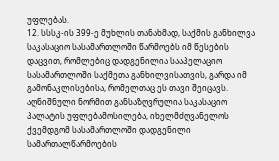უფლებას.
12. სსსკ-ის 399-ე მუხლის თანახმად, საქმის განხილვა საკასაციო სასამართლოში წარმოებს იმ წესების დაცვით, რომლებიც დადგენილია სააპელაციო სასამართლოში საქმეთა განხილვისათვის, გარდა იმ გამონაკლისებისა, რომელთაც ეს თავი შეიცავს. აღნიშნული ნორმით განსაზღვრულია საკასაციო პალატის უფლებამოსილება, იხელმძღვანელოს ქვემდგომ სასამართლოში დადგენილი სამართალწარმოების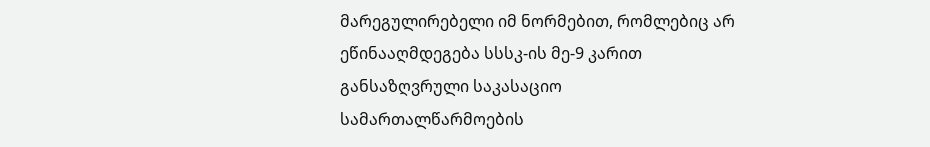მარეგულირებელი იმ ნორმებით, რომლებიც არ ეწინააღმდეგება სსსკ-ის მე-9 კარით განსაზღვრული საკასაციო სამართალწარმოების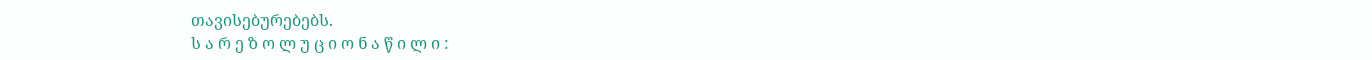თავისებურებებს.
ს ა რ ე ზ ო ლ უ ც ი ო ნ ა წ ი ლ ი :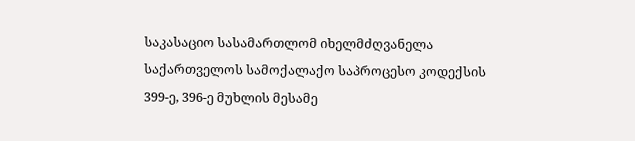საკასაციო სასამართლომ იხელმძღვანელა საქართველოს სამოქალაქო საპროცესო კოდექსის 399-ე, 396-ე მუხლის მესამე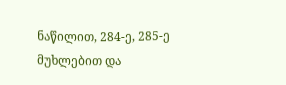ნაწილით, 284-ე, 285-ე მუხლებით და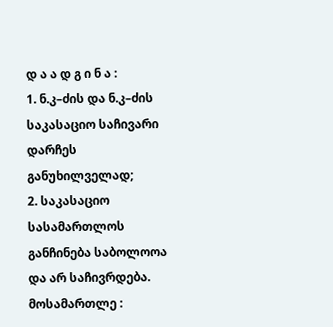დ ა ა დ გ ი ნ ა :
1. ნ.კ–ძის და ნ.კ–ძის საკასაციო საჩივარი დარჩეს განუხილველად;
2. საკასაციო სასამართლოს განჩინება საბოლოოა და არ საჩივრდება.
მოსამართლე :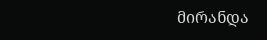მირანდა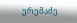ერემაძე